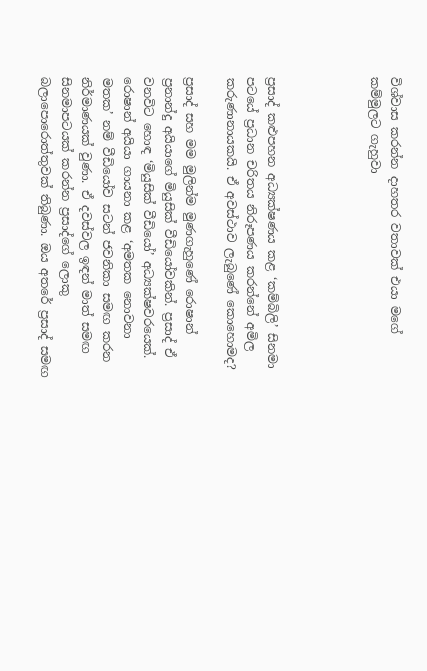විශ්වාස කරන්න දාහතර වතාවක් එයා මගේ කම්මුලට ගැහුවා




ප්‍රසාද් කළුපහන අධ්‍යක්ෂණය කළ ‘කම්බිලි’ සිනමා පටයේ ප්‍රධාන චරිතය නිරූපණය කරන්නේ අමිල කරුණානායකයි. ඒ අවස්ථාව ලැබුණේ කොහොමද?

ප්‍රසාද් සහ මම මුලින්ම මුණගැහුණේ රොෂාන් ප්‍රනාන්දු අයියාගේ මියුසික් වීඩියෝවකින්. ප්‍රසාද් ඒ වනවිට හොඳ ‘මියුසික් වීඩියෝ’ අධ්‍යක්ෂවරයෙක්. රොෂාන් අයියා ගායනා කළ ‘අමතක නොවනා මතක’ නම් වීඩියෝව සටන් ජවනිකා සමඟ කරන නිර්මාණයක් වුණා. ඒ දවස්වල ඉඳන් මාත් සමඟ සිනමාපටයක් කරන්න ප්‍රසාද්ගේ ලොකු බලාපොරොත්තුවක් තිබුණා. ඔය අතරේ ප්‍රසාද් සමඟ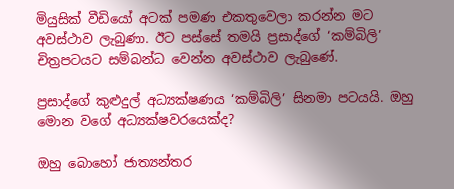මියුසික් වීඩියෝ අටක් පමණ එකතුවෙලා කරන්න මට අවස්ථාව ලැබුණා. ඊට පස්සේ තමයි ප්‍රසාද්ගේ ‘කම්බිලි’ චිත්‍රපටයට සම්බන්ධ වෙන්න අවස්ථාව ලැබුණේ.

ප්‍රසාද්ගේ කුළුදුල් අධ්‍යක්ෂණය ‘කම්බිලි’ සිනමා පටයයි. ඔහු මොන වගේ අධ්‍යක්ෂවරයෙක්ද?

ඔහු බොහෝ ජාත්‍යන්තර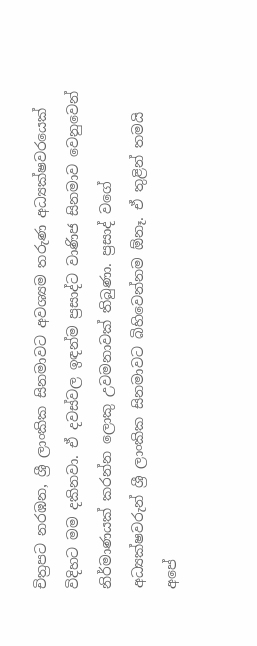චිත්‍රපට නරඹන, ශ්‍රී ලාංකික සිනමාවට අවශ්‍යම තරුණ අධ්‍යක්ෂවරයෙක් විදිහට මම දකිනවා. ඒ දවස්වල ඉඳන්ම ප්‍රසාද්ට වාණිජ සිනමාව වෙනුවෙන් නිර්මාණයක් කරන්න ලොකු උවමනාවක් තිබුණා. ප්‍රසාද් වගේ අධ්‍යක්ෂවරුන් ශ්‍රී ලාංකික සිනමාවට බිහිවෙන්නම ඕනෑ. ඒ තුළින් තමයි අපේ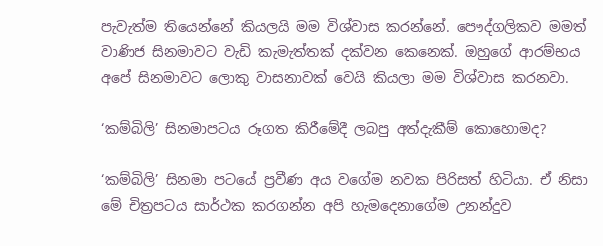පැවැත්ම තියෙන්නේ කියලයි මම විශ්වාස කරන්නේ. පෞද්ගලිකව මමත් වාණිජ සිනමාවට වැඩි කැමැත්තක් දක්වන කෙනෙක්. ඔහුගේ ආරම්භය අපේ සිනමාවට ලොකු වාසනාවක් වෙයි කියලා මම විශ්වාස කරනවා.

‘කම්බිලි’ සිනමාපටය රූගත කිරීමේදී ලබපු අත්දැකීම් කොහොමද?

‘කම්බිලි’ සිනමා පටයේ ප්‍රවීණ අය වගේම නවක පිරිසත් හිටියා. ඒ නිසා මේ චිත්‍රපටය සාර්ථක කරගන්න අපි හැමදෙනාගේම උනන්දුව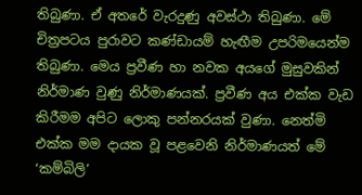තිබුණා. ඒ අතරේ වැරදුණු අවස්ථා තිබුණා. මේ චිත්‍රපටය පුරාවට කණ්ඩායම් හැඟීම උපරිමයෙන්ම තිබුණා. මෙය ප්‍රවීණ හා නවක අයගේ මුසුවකින් නිර්මාණ වුණු නිර්මාණයක්. ප්‍රවීණ අය එක්ක වැඩ කිරීමම අපිට ලොකු පන්නරයක් වුණා. නෙත්මි එක්ක මම දායක වූ පළවෙනි නිර්මාණයත් මේ ‘කම්බිලි’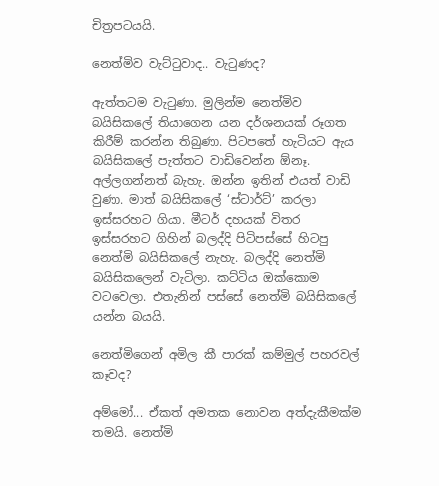චිත්‍රපටයයි.

නෙත්මිව වැට්ටුවාද.. වැටුණද?

ඇත්තටම වැටුණා. මුලින්ම නෙත්මිව බයිසිකලේ තියාගෙන යන දර්ශනයක් රූගත කිරීම් කරන්න තිබුණා. පිටපතේ හැටියට ඇය බයිසිකලේ පැත්තට වාඩිවෙන්න ඕනෑ. අල්ලගන්නත් බැහැ. ඔන්න ඉතින් එයත් වාඩි වුණා. මාත් බයිසිකලේ ‘ස්ටාර්ට්’ කරලා ඉස්සරහට ගියා. මීටර් දහයක් විතර ඉස්සරහට ගිහින් බලද්දි පිටිපස්සේ හිටපු නෙත්මි බයිසිකලේ නැහැ. බලද්දි නෙත්මි බයිසිකලෙන් වැටිලා. කට්ටිය ඔක්කොම වටවෙලා. එතැනින් පස්සේ නෙත්මි බයිසිකලේ යන්න බයයි.

නෙත්මිගෙන් අමිල කී පාරක් කම්මුල් පහරවල් කෑවද?

අම්මෝ... ඒකත් අමතක නොවන අත්දැකීමක්ම තමයි. නෙත්මි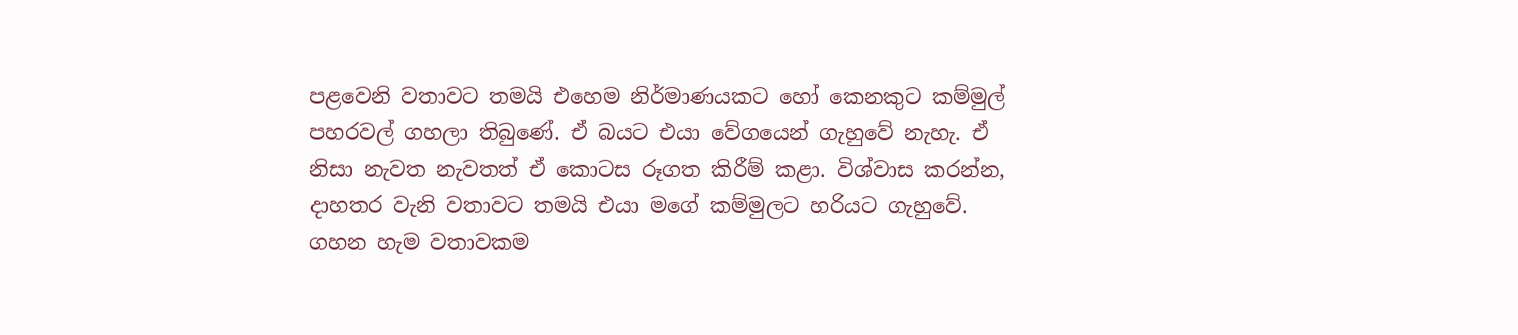පළවෙනි වතාවට තමයි එහෙම නිර්මාණයකට හෝ කෙනකුට කම්මුල් පහරවල් ගහලා තිබුණේ. ඒ බයට එයා වේගයෙන් ගැහුවේ නැහැ. ඒ නිසා නැවත නැවතත් ඒ කොටස රූගත කිරීම් කළා. විශ්වාස කරන්න, දාහතර වැනි වතාවට තමයි එයා මගේ කම්මුලට හරියට ගැහුවේ. ගහන හැම වතාවකම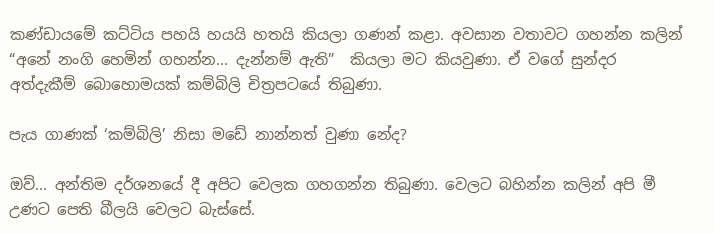කණ්ඩායමේ කට්ටිය පහයි හයයි හතයි කියලා ගණන් කළා. අවසාන වතාවට ගහන්න කලින් “අනේ නංගි හෙමින් ගහන්න... දැන්නම් ඇති”  කියලා මට කියවුණා. ඒ වගේ සුන්දර අත්දැකීම් බොහොමයක් කම්බිලි චිත්‍රපටයේ තිබුණා.

පැය ගාණක් ‘කම්බිලි’ නිසා මඩේ නාන්නත් වුණා නේද?

ඔව්... අන්තිම දර්ශනයේ දී අපිට වෙලක ගහගන්න තිබුණා. වෙලට බහින්න කලින් අපි මී උණට පෙති බීලයි වෙලට බැස්සේ.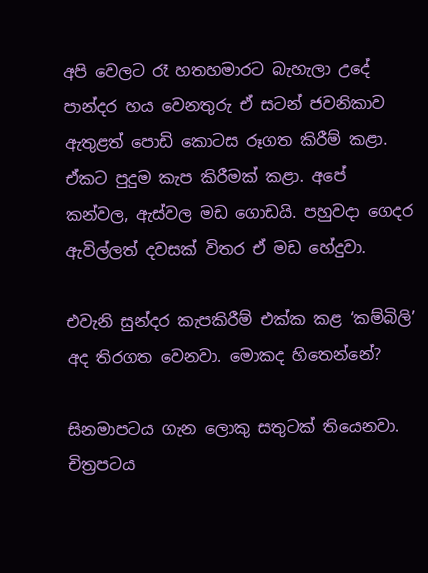අපි වෙලට රෑ හතහමාරට බැහැලා උදේ පාන්දර හය වෙනතුරු ඒ සටන් ජවනිකාව ඇතුළත් පොඩි කොටස රූගත කිරීම් කළා. ඒකට පුදුම කැප කිරීමක් කළා. අපේ කන්වල, ඇස්වල මඩ ගොඩයි. පහුවදා ගෙදර ඇවිල්ලත් දවසක් විතර ඒ මඩ හේදුවා.

එවැනි සුන්දර කැපකිරීම් එක්ක කළ ‘කම්බිලි’ අද තිරගත වෙනවා. මොකද හිතෙන්නේ?

සිනමාපටය ගැන ලොකු සතුටක් තියෙනවා. චිත්‍රපටය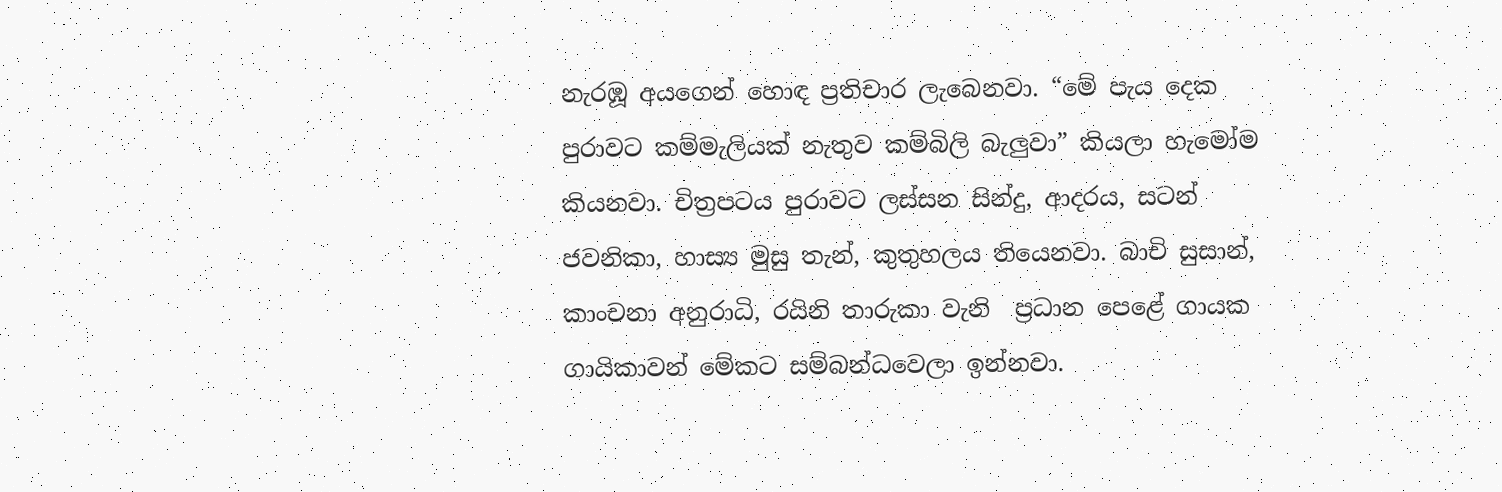නැරඹූ අයගෙන් හොඳ ප්‍රතිචාර ලැබෙනවා. “මේ පැය දෙක පුරාවට කම්මැලියක් නැතුව කම්බිලි බැලුවා” කියලා හැමෝම කියනවා. චිත්‍රපටය පුරාවට ලස්සන සින්දු, ආදරය, සටන් ජවනිකා, හාස්‍ය මුසු තැන්, කුතුහලය තියෙනවා. බාචි සුසාන්, කාංචනා අනුරාධි, රයිනි තාරුකා වැනි  ප්‍රධාන පෙළේ ගායක ගායිකාවන් මේකට සම්බන්ධවෙලා ඉන්නවා.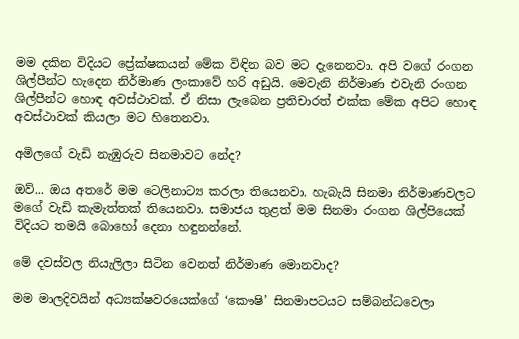මම දකින විදියට ප්‍රේක්ෂකයන් මේක විඳින බව මට දැනෙනවා. අපි වගේ රංගන ශිල්පීන්ට හැදෙන නිර්මාණ ලංකාවේ හරි අඩුයි. මෙවැනි නිර්මාණ එවැනි රංගන ශිල්පීන්ට හොඳ අවස්ථාවක්. ඒ නිසා ලැබෙන ප්‍රතිචාරත් එක්ක මේක අපිට හොඳ අවස්ථාවක් කියලා මට හිතෙනවා.

අමිලගේ වැඩි නැඹුරුව සිනමාවට නේද?

ඔව්... ඔය අතරේ මම ටෙලිනාට්‍ය කරලා තියෙනවා. හැබැයි සිනමා නිර්මාණවලට මගේ වැඩි කැමැත්තක් තියෙනවා. සමාජය තුළත් මම සිනමා රංගන ශිල්පියෙක් විදියට තමයි බොහෝ දෙනා හඳුනන්නේ.

මේ දවස්වල නියැලිලා සිටින වෙනත් නිර්මාණ මොනවාද?

මම මාලදිව‍යින් අධ්‍යක්ෂවරයෙක්ගේ ‘කෞෂි’ සිනමාපටයට සම්බන්ධවෙලා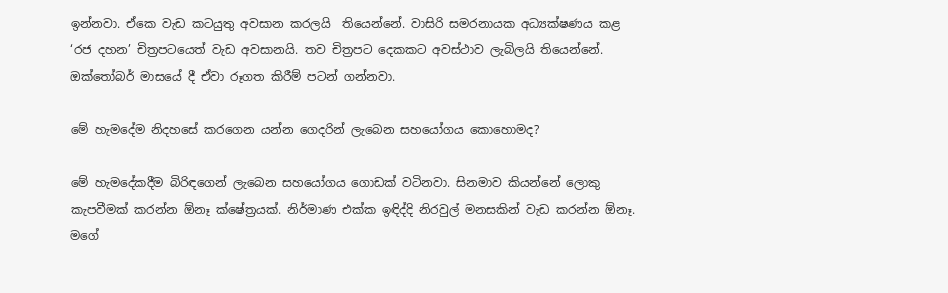ඉන්නවා. ඒකෙ වැඩ කටයුතු අවසාන කරලයි  තියෙන්නේ. වාසිරි සමරනායක අධ්‍යක්ෂණය කළ ‘රජ දහන’ චිත්‍රපටයෙත් වැඩ අවසානයි. තව චිත්‍රපට දෙකකට අවස්ථාව ලැබිලයි තියෙන්නේ. ඔක්තෝබර් මාසයේ දී ඒවා රූගත කිරීම් පටන් ගන්නවා.

මේ හැමදේම නිදහසේ කරගෙන යන්න ගෙදරින් ලැබෙන සහයෝගය කොහොමද?

මේ හැමදේකදීම බිරිඳගෙන් ලැබෙන සහයෝගය ගොඩක් වටිනවා. සිනමාව කියන්නේ ලොකු කැපවීමක් කරන්න ඕනෑ ක්ෂේත්‍රයක්. නිර්මාණ එක්ක ඉඳිද්දි නිරවුල් මනසකින් වැඩ කරන්න ඕනෑ. මගේ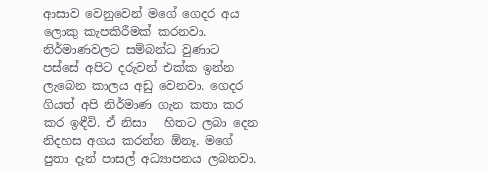ආසාව වෙනුවෙන් මගේ ගෙදර අය ලොකු කැපකිරීමක් කරනවා. නිර්මාණවලට සම්බන්ධ වුණාට පස්සේ අපිට දරුවන් එක්ක ඉන්න ලැබෙන කාලය අඩු වෙනවා. ගෙදර ගියත් අපි නිර්මාණ ගැන කතා කර කර ඉඳීවි. ඒ නිසා   හිතට ලබා දෙන නිදහස අගය කරන්න ඕනෑ. මගේ පුතා දැන් පාසල් අධ්‍යාපනය ලබනවා.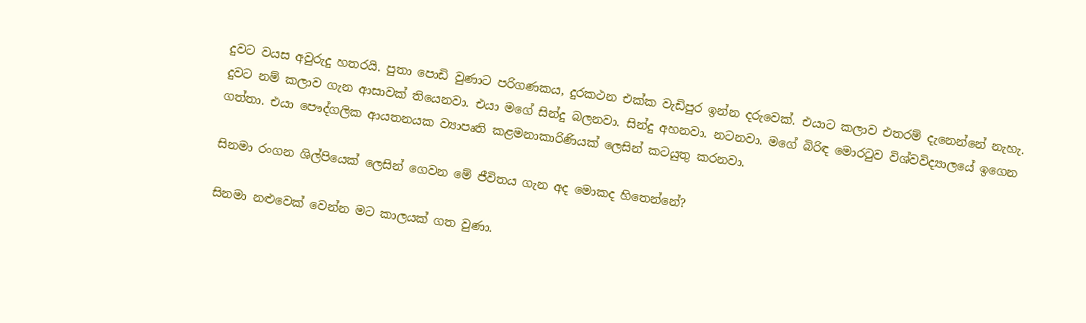දුවට වයස අවුරුදු හතරයි. පුතා පොඩි වුණාට පරිගණකය, දුරකථන එක්ක වැඩිපුර ඉන්න දරුවෙක්. එයාට කලාව එතරම් දැනෙන්නේ නැහැ. දුවට නම් කලාව ගැන ආසාවක් තියෙනවා. එයා මගේ සින්දු බලනවා. සින්දු අහනවා. නටනවා. මගේ බිරිඳ මොරටුව විශ්වවිද්‍යාලයේ ඉගෙන ගත්තා. එයා පෞද්ගලික ආයතනයක ව්‍යාපෘති කළමනාකාරිණියක් ලෙසින් කටයුතු කරනවා.

සිනමා රංගන ශිල්පියෙක් ලෙසින් ගෙවන මේ ජීවිතය ගැන අද මොකද හිතෙන්නේ?

සිනමා නළුවෙක් වෙන්න මට කාලයක් ගත වුණා.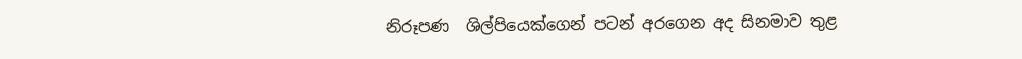නිරූපණ  ශිල්පියෙක්ගෙන් පටන් අරගෙන අද සිනමාව තුළ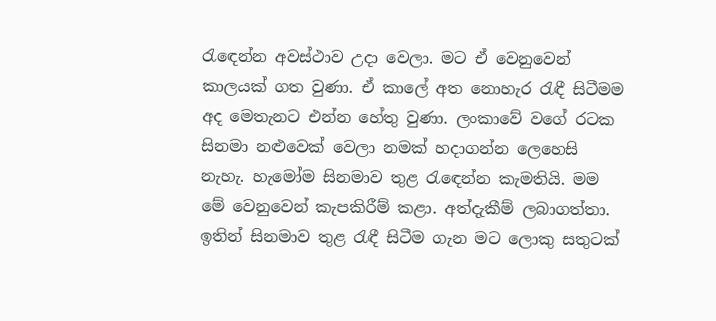රැඳෙන්න අවස්ථාව උදා වෙලා. මට ඒ වෙනුවෙන් කාලයක් ගත වුණා. ඒ කාලේ අත නොහැර රැඳී සිටීමම අද මෙතැනට එන්න හේතු වුණා. ලංකාවේ වගේ රටක සිනමා නළුවෙක් වෙලා නමක් හදාගන්න ලෙහෙසි නැහැ. හැමෝම සිනමාව තුළ රැඳෙන්න කැමතියි. මම මේ වෙනුවෙන් කැපකිරීම් කළා. අත්දැකීම් ලබාගත්තා. ඉතින් සිනමාව තුළ රැඳී සිටීම ගැන මට ලොකු සතුටක්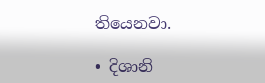තියෙනවා.

• දිශානි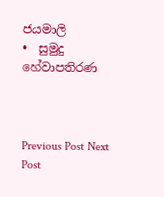ජයමාලි
•  සුමුදු හේවාපතිරණ



Previous Post Next Post